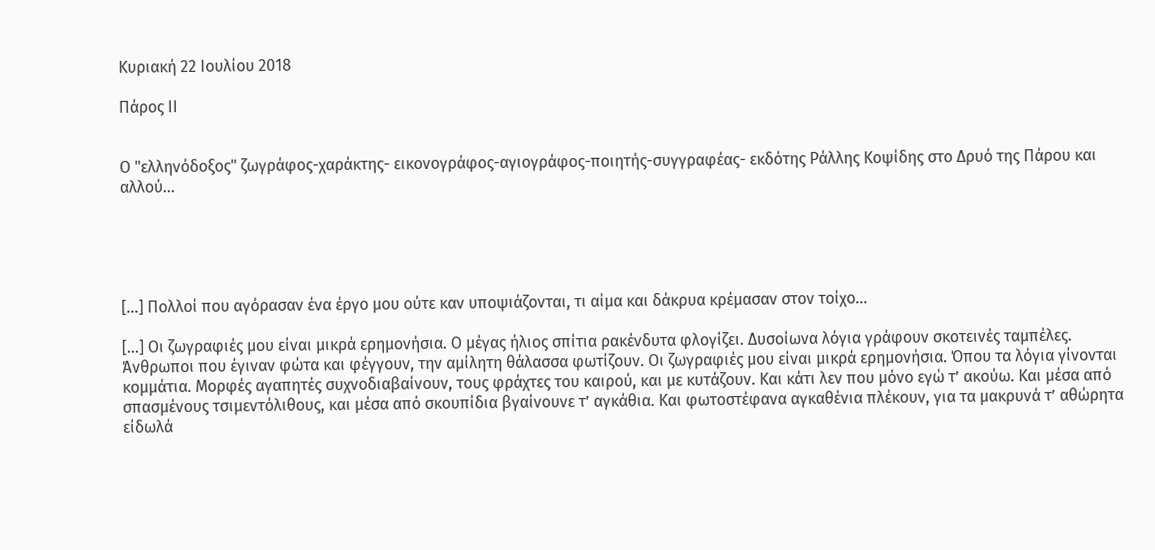Κυριακή 22 Ιουλίου 2018

Πάρος ΙΙ


Ο "ελληνόδοξος" ζωγράφος-χαράκτης- εικονογράφος-αγιογράφος-ποιητής-συγγραφέας- εκδότης Ράλλης Κοψίδης στο Δρυό της Πάρου και αλλού...





[...] Πολλοί που αγόρασαν ένα έργο μου ούτε καν υποψιάζονται, τι αίμα και δάκρυα κρέμασαν στον τοίχο...

[...] Οι ζωγραφιές μου είναι μικρά ερημονήσια. Ο μέγας ήλιος σπίτια ρακένδυτα φλογίζει. Δυσοίωνα λόγια γράφουν σκοτεινές ταμπέλες. Άνθρωποι που έγιναν φώτα και φέγγουν, την αμίλητη θάλασσα φωτίζουν. Οι ζωγραφιές μου είναι μικρά ερημονήσια. Όπου τα λόγια γίνονται κομμάτια. Μορφές αγαπητές συχνοδιαβαίνουν, τους φράχτες του καιρού, και με κυτάζουν. Και κάτι λεν που μόνο εγώ τ’ ακούω. Και μέσα από σπασμένους τσιμεντόλιθους, και μέσα από σκουπίδια βγαίνουνε τ’ αγκάθια. Και φωτοστέφανα αγκαθένια πλέκουν, για τα μακρυνά τ’ αθώρητα είδωλά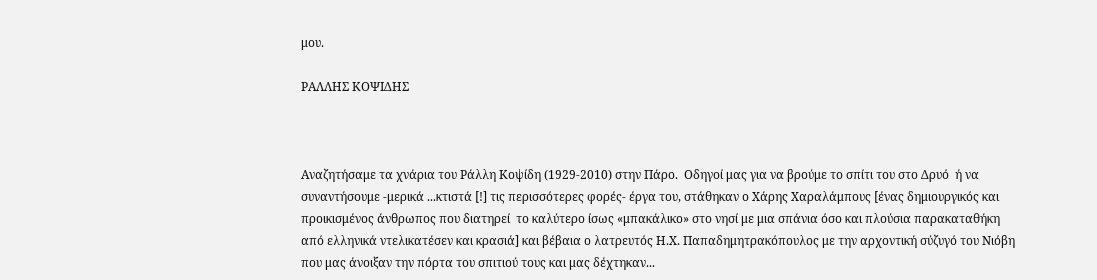μου.

ΡΑΛΛΗΣ ΚΟΨΙΔΗΣ



Αναζητήσαμε τα χνάρια του Ράλλη Κοψίδη (1929-2010) στην Πάρο.  Οδηγοί μας για να βρούμε το σπίτι του στο Δρυό  ή να συναντήσουμε -μερικά ...κτιστά [!] τις περισσότερες φορές- έργα του, στάθηκαν ο Χάρης Χαραλάμπους [ένας δημιουργικός και προικισμένος άνθρωπος που διατηρεί  το καλύτερο ίσως «μπακάλικο» στο νησί με μια σπάνια όσο και πλούσια παρακαταθήκη από ελληνικά ντελικατέσεν και κρασιά] και βέβαια ο λατρευτός Η.Χ. Παπαδημητρακόπουλος με την αρχοντική σύζυγό του Νιόβη που μας άνοιξαν την πόρτα του σπιτιού τους και μας δέχτηκαν...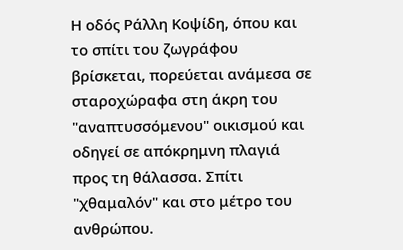Η οδός Ράλλη Κοψίδη, όπου και το σπίτι του ζωγράφου βρίσκεται, πορεύεται ανάμεσα σε σταροχώραφα στη άκρη του "αναπτυσσόμενου" οικισμού και οδηγεί σε απόκρημνη πλαγιά προς τη θάλασσα. Σπίτι "χθαμαλόν" και στο μέτρο του ανθρώπου.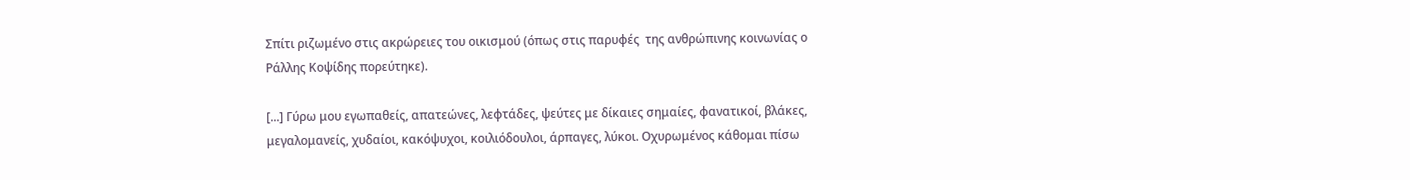Σπίτι ριζωμένο στις ακρώρειες του οικισμού (όπως στις παρυφές  της ανθρώπινης κοινωνίας ο  Ράλλης Κοψίδης πορεύτηκε).

[...] Γύρω μου εγωπαθείς, απατεώνες, λεφτάδες, ψεύτες με δίκαιες σημαίες, φανατικοί, βλάκες, μεγαλομανείς, χυδαίοι, κακόψυχοι, κοιλιόδουλοι, άρπαγες, λύκοι. Οχυρωμένος κάθομαι πίσω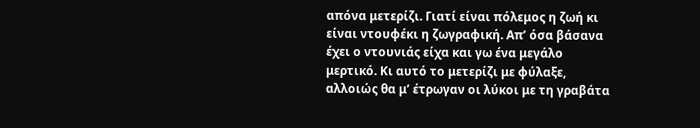απόνα μετερίζι. Γιατί είναι πόλεμος η ζωή κι είναι ντουφέκι η ζωγραφική. Απ’ όσα βάσανα έχει ο ντουνιάς είχα και γω ένα μεγάλο μερτικό. Κι αυτό το μετερίζι με φύλαξε, αλλοιώς θα μ’ έτρωγαν οι λύκοι με τη γραβάτα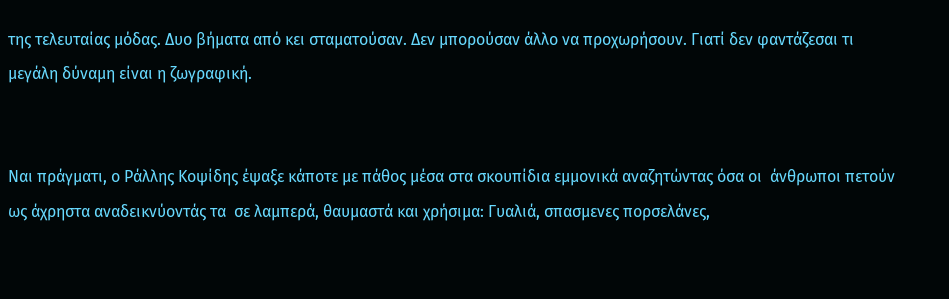της τελευταίας μόδας. Δυο βήματα από κει σταματούσαν. Δεν μπορούσαν άλλο να προχωρήσουν. Γιατί δεν φαντάζεσαι τι μεγάλη δύναμη είναι η ζωγραφική.


Ναι πράγματι, ο Ράλλης Κοψίδης έψαξε κάποτε με πάθος μέσα στα σκουπίδια εμμονικά αναζητώντας όσα οι  άνθρωποι πετούν ως άχρηστα αναδεικνύοντάς τα  σε λαμπερά, θαυμαστά και χρήσιμα: Γυαλιά, σπασμενες πορσελάνες,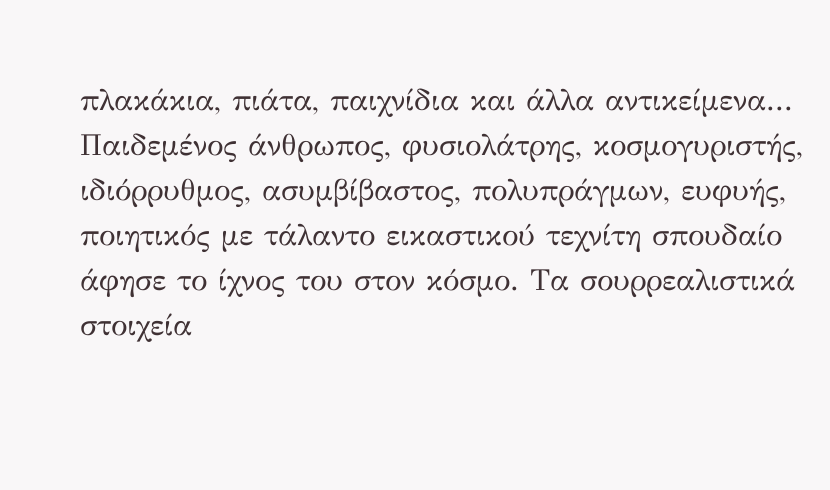πλακάκια, πιάτα, παιχνίδια και άλλα αντικείμενα... Παιδεμένος άνθρωπος, φυσιολάτρης, κοσμογυριστής,  ιδιόρρυθμος, ασυμβίβαστος, πολυπράγμων, ευφυής, ποιητικός με τάλαντο εικαστικού τεχνίτη σπουδαίο άφησε το ίχνος του στον κόσμο. Τα σουρρεαλιστικά στοιχεία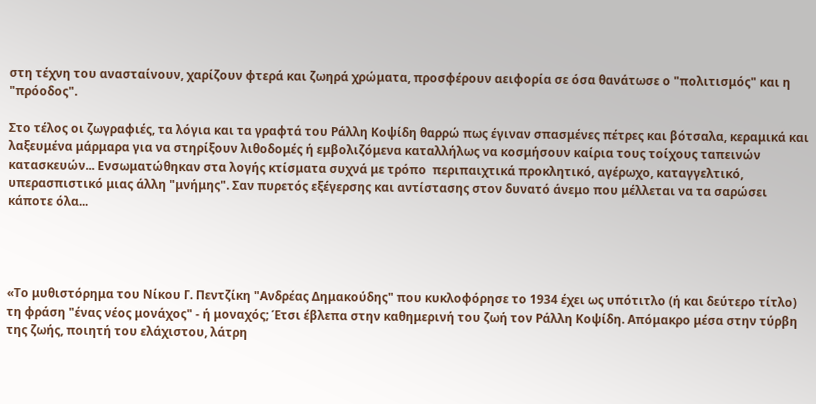στη τέχνη του ανασταίνουν, χαρίζουν φτερά και ζωηρά χρώματα, προσφέρουν αειφορία σε όσα θανάτωσε ο "πολιτισμός" και η "πρόοδος".

Στο τέλος οι ζωγραφιές, τα λόγια και τα γραφτά του Ράλλη Κοψίδη θαρρώ πως έγιναν σπασμένες πέτρες και βότσαλα, κεραμικά και λαξευμένα μάρμαρα για να στηρίξουν λιθοδομές ή εμβολιζόμενα καταλλήλως να κοσμήσουν καίρια τους τοίχους ταπεινών κατασκευών... Ενσωματώθηκαν στα λογής κτίσματα συχνά με τρόπο  περιπαιχτικά προκλητικό, αγέρωχο, καταγγελτικό, υπερασπιστικό μιας άλλη "μνήμης". Σαν πυρετός εξέγερσης και αντίστασης στον δυνατό άνεμο που μέλλεται να τα σαρώσει κάποτε όλα...




«Το μυθιστόρημα του Νίκου Γ. Πεντζίκη "Ανδρέας Δημακούδης" που κυκλοφόρησε το 1934 έχει ως υπότιτλο (ή και δεύτερο τίτλο) τη φράση "ένας νέος μονάχος" - ή μοναχός; Έτσι έβλεπα στην καθημερινή του ζωή τον Ράλλη Κοψίδη. Απόμακρο μέσα στην τύρβη της ζωής, ποιητή του ελάχιστου, λάτρη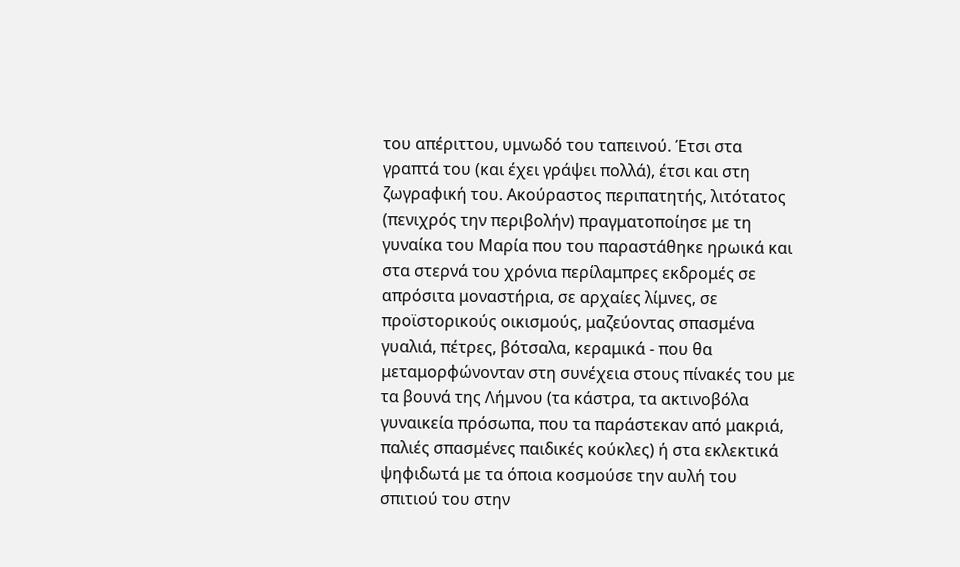του απέριττου, υμνωδό του ταπεινού. Έτσι στα γραπτά του (και έχει γράψει πολλά), έτσι και στη ζωγραφική του. Ακούραστος περιπατητής, λιτότατος (πενιχρός την περιβολήν) πραγματοποίησε με τη γυναίκα του Μαρία που του παραστάθηκε ηρωικά και στα στερνά του χρόνια περίλαμπρες εκδρομές σε απρόσιτα μοναστήρια, σε αρχαίες λίμνες, σε προϊστορικούς οικισμούς, μαζεύοντας σπασμένα γυαλιά, πέτρες, βότσαλα, κεραμικά - που θα μεταμορφώνονταν στη συνέχεια στους πίνακές του με τα βουνά της Λήμνου (τα κάστρα, τα ακτινοβόλα γυναικεία πρόσωπα, που τα παράστεκαν από μακριά, παλιές σπασμένες παιδικές κούκλες) ή στα εκλεκτικά ψηφιδωτά με τα όποια κοσμούσε την αυλή του σπιτιού του στην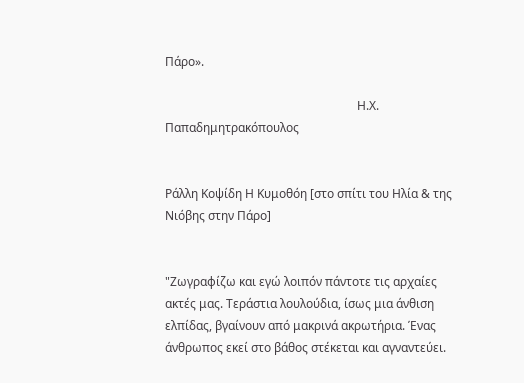Πάρο».

                                                                Η.Χ. Παπαδημητρακόπουλος


Ράλλη Κοψίδη Η Κυμοθόη [στο σπίτι του Ηλία & της Νιόβης στην Πάρο]


"Ζωγραφίζω και εγώ λοιπόν πάντοτε τις αρχαίες ακτές μας. Τεράστια λουλούδια, ίσως μια άνθιση ελπίδας, βγαίνουν από μακρινά ακρωτήρια. Ένας άνθρωπος εκεί στο βάθος στέκεται και αγναντεύει.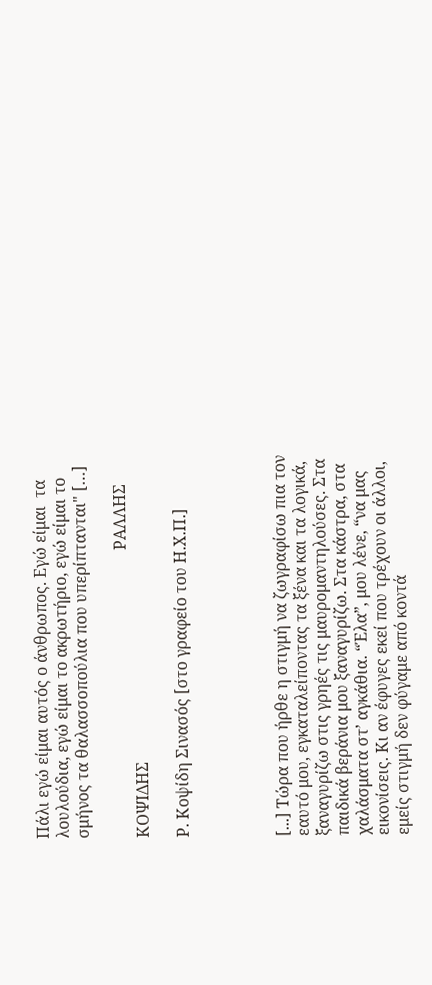Πάλι εγώ είμαι αυτός ο άνθρωπος. Εγώ είμαι  τα λουλούδια, εγώ είμαι το ακρωτήριο, εγώ είμαι το σμήνος τα θαλασσοπούλια που υπερίπτανται" […]

                                                                        ΡΑΛΛΗΣ ΚΟΨΙΔΗΣ

Ρ. Κοψίδη Σινασός [στο γραφείο του Η.Χ.Π.]




[...] Τώρα που ήρθε η στιγμή να ζωγραφίσω πια τον εαυτό μου, εγκαταλείποντας τα ξένα και τα λογικά, ξαναγυρίζω στις γρηές τις μαυρομαντηλούσες. Στα παιδικά βεράνια μου ξαναγυρίζω. Στα κάστρα, στα χαλάσματα στ’ αγκάθια. “Έλα”, μου λένε, “να μας εικονίσεις. Κι αν έφυγες εκεί που τρέχουν οι άλλοι, εμείς στιγμή δεν φύγαμε από κοντά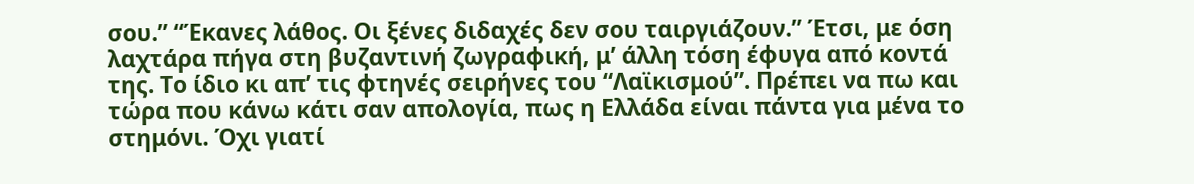σου.” “Έκανες λάθος. Οι ξένες διδαχές δεν σου ταιργιάζουν.” Έτσι, με όση λαχτάρα πήγα στη βυζαντινή ζωγραφική, μ’ άλλη τόση έφυγα από κοντά της. Το ίδιο κι απ’ τις φτηνές σειρήνες του “Λαϊκισμού”. Πρέπει να πω και τώρα που κάνω κάτι σαν απολογία, πως η Ελλάδα είναι πάντα για μένα το στημόνι. Όχι γιατί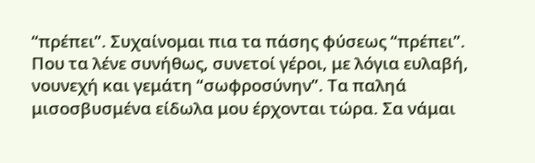“πρέπει”. Συχαίνομαι πια τα πάσης φύσεως “πρέπει”. Που τα λένε συνήθως, συνετοί γέροι, με λόγια ευλαβή, νουνεχή και γεμάτη “σωφροσύνην”. Τα παληά μισοσβυσμένα είδωλα μου έρχονται τώρα. Σα νάμαι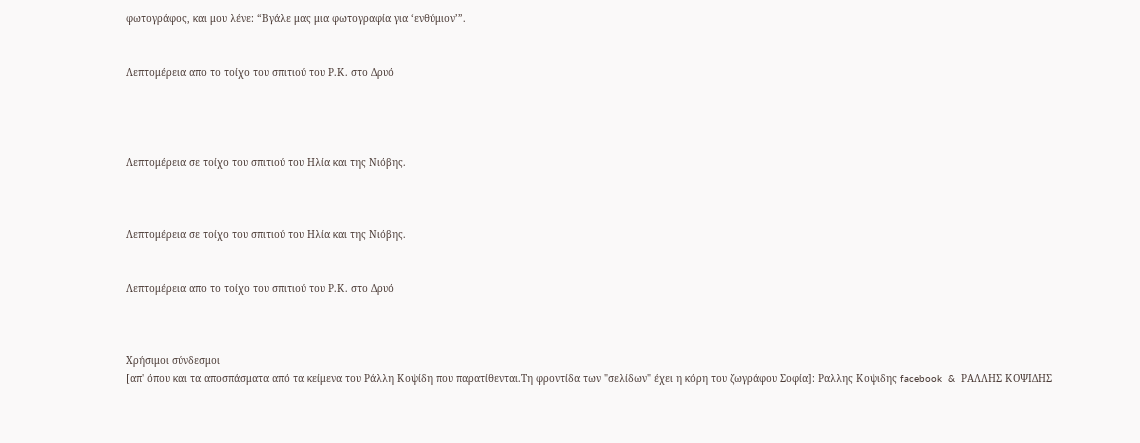φωτογράφος, και μου λένε: “Βγάλε μας μια φωτογραφία για ‘ενθύμιον’”.


Λεπτομέρεια απο το τοίχο του σπιτιού του Ρ.Κ. στο Δρυό




Λεπτομέρεια σε τοίχο του σπιτιού του Ηλία και της Νιόβης.



Λεπτομέρεια σε τοίχο του σπιτιού του Ηλία και της Νιόβης.


Λεπτομέρεια απο το τοίχο του σπιτιού του Ρ.Κ. στο Δρυό



Χρήσιμοι σύνδεσμοι
[απ' όπου και τα αποσπάσματα από τα κείμενα του Ράλλη Κοψίδη που παρατίθενται.Τη φροντίδα των "σελίδων" έχει η κόρη του ζωγράφου Σοφία]: Ραλλης Κοψιδης facebook  &  ΡΑΛΛΗΣ ΚΟΨΙΔΗΣ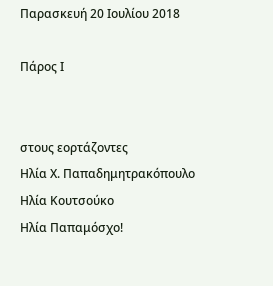Παρασκευή 20 Ιουλίου 2018

Πάρος Ι


στους εορτάζοντες
Ηλία Χ. Παπαδημητρακόπουλο
Ηλία Κουτσούκο
Ηλία Παπαμόσχο!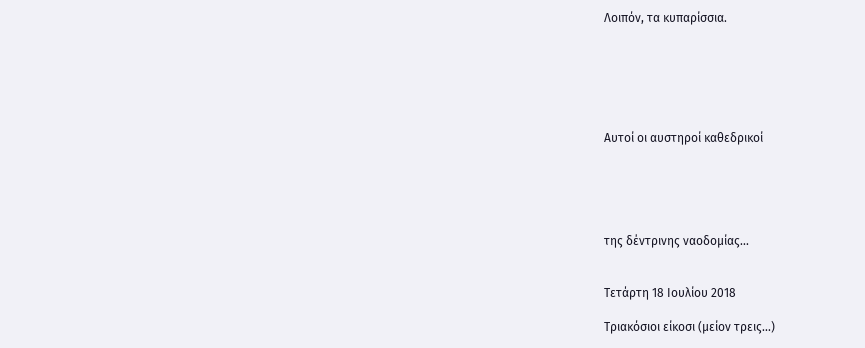Λοιπόν, τα κυπαρίσσια.






Αυτοί οι αυστηροί καθεδρικοί





της δέντρινης ναοδομίας...


Τετάρτη 18 Ιουλίου 2018

Τριακόσιοι είκοσι (μείον τρεις...)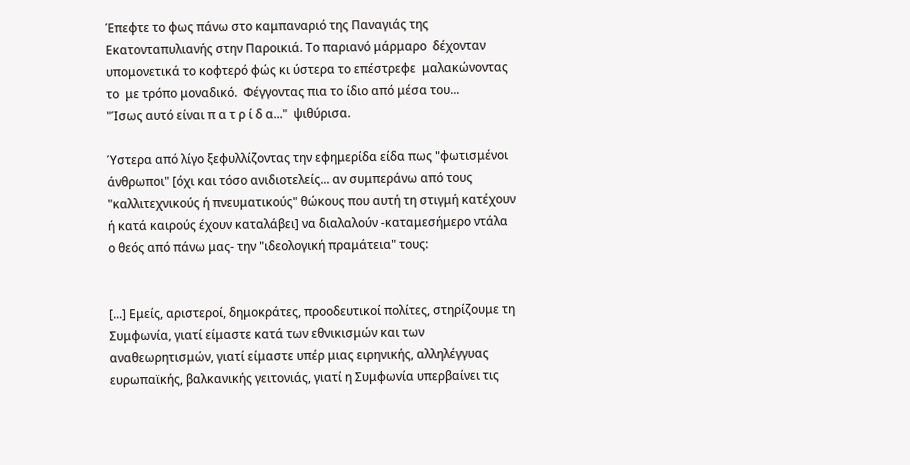Έπεφτε το φως πάνω στο καμπαναριό της Παναγιάς της Εκατονταπυλιανής στην Παροικιά. Το παριανό μάρμαρο  δέχονταν υπομονετικά το κοφτερό φώς κι ύστερα το επέστρεφε  μαλακώνοντας το  με τρόπο μοναδικό.  Φέγγοντας πια το ίδιο από μέσα του...
"Ίσως αυτό είναι π α τ ρ ί δ α..."  ψιθύρισα.

Ύστερα από λίγο ξεφυλλίζοντας την εφημερίδα είδα πως "φωτισμένοι άνθρωποι" [όχι και τόσο ανιδιοτελείς... αν συμπεράνω από τους "καλλιτεχνικούς ή πνευματικούς" θώκους που αυτή τη στιγμή κατέχουν ή κατά καιρούς έχουν καταλάβει] να διαλαλούν -καταμεσήμερο ντάλα ο θεός από πάνω μας- την "ιδεολογική πραμάτεια" τους:


[...] Εμείς, αριστεροί, δημοκράτες, προοδευτικοί πολίτες, στηρίζουμε τη Συμφωνία, γιατί είμαστε κατά των εθνικισμών και των αναθεωρητισμών, γιατί είμαστε υπέρ μιας ειρηνικής, αλληλέγγυας ευρωπαϊκής, βαλκανικής γειτονιάς, γιατί η Συμφωνία υπερβαίνει τις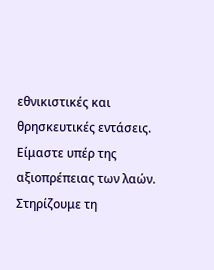εθνικιστικές και θρησκευτικές εντάσεις. Είμαστε υπέρ της αξιοπρέπειας των λαών. Στηρίζουμε τη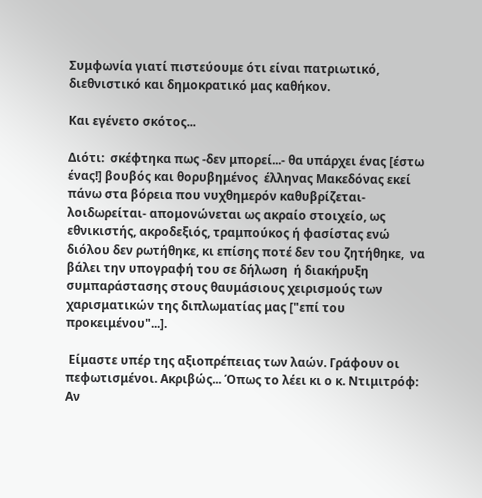Συμφωνία γιατί πιστεύουμε ότι είναι πατριωτικό, διεθνιστικό και δημοκρατικό μας καθήκον.

Και εγένετο σκότος...

Διότι:  σκέφτηκα πως -δεν μπορεί...- θα υπάρχει ένας [έστω ένας!] βουβός και θορυβημένος  έλληνας Μακεδόνας εκεί πάνω στα βόρεια που νυχθημερόν καθυβρίζεται-λοιδωρείται- απομονώνεται ως ακραίο στοιχείο, ως εθνικιστής, ακροδεξιός, τραμπούκος ή φασίστας ενώ διόλου δεν ρωτήθηκε, κι επίσης ποτέ δεν του ζητήθηκε,  να βάλει την υπογραφή του σε δήλωση  ή διακήρυξη συμπαράστασης στους θαυμάσιους χειρισμούς των χαρισματικών της διπλωματίας μας ["επί του προκειμένου"...].

 Είμαστε υπέρ της αξιοπρέπειας των λαών. Γράφουν οι πεφωτισμένοι. Ακριβώς... Όπως το λέει κι ο κ. Ντιμιτρόφ: Αν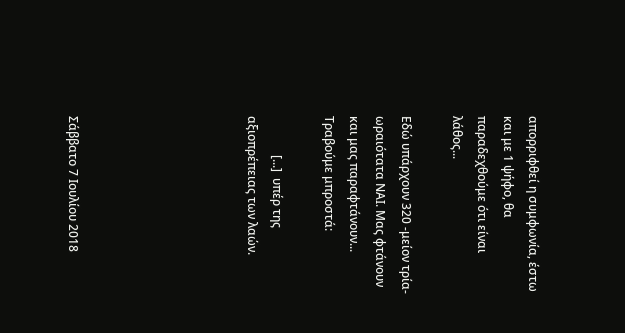απορριφθεί η συμφωνία, έστω και με 1 ψήφο, θα παραδεχθούμε ότι είναι λάθος...

Εδώ υπάρχουν 320 -μείον τρία- ωραιότατα ΝΑΙ. Μας φτάνουν και μας παραφτάνουν...
Τραβούμε μπροστά:

             [...]  υπέρ της αξιοπρέπειας των λαών.






Σάββατο 7 Ιουλίου 2018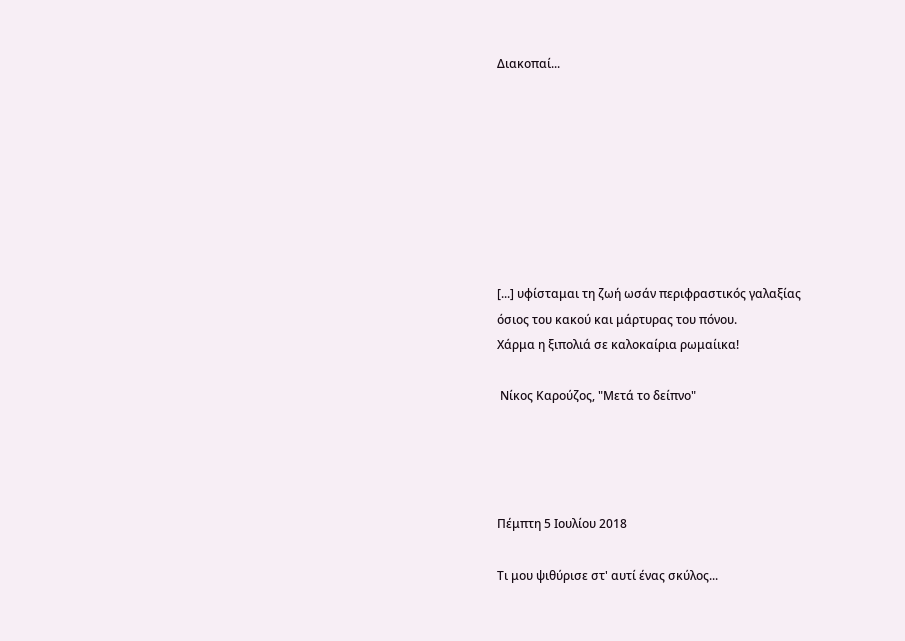Διακοπαί...








[...] υφίσταμαι τη ζωή ωσάν περιφραστικός γαλαξίας
όσιος του κακού και μάρτυρας του πόνου.
Χάρμα η ξιπολιά σε καλοκαίρια ρωμαίικα!

 Νίκος Καρούζος, "Μετά το δείπνο"




Πέμπτη 5 Ιουλίου 2018

Τι μου ψιθύρισε στ' αυτί ένας σκύλος...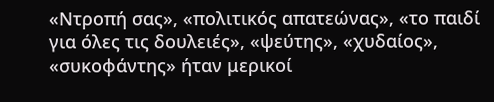«Ντροπή σας», «πολιτικός απατεώνας», «το παιδί για όλες τις δουλειές», «ψεύτης», «χυδαίος», «συκοφάντης» ήταν μερικοί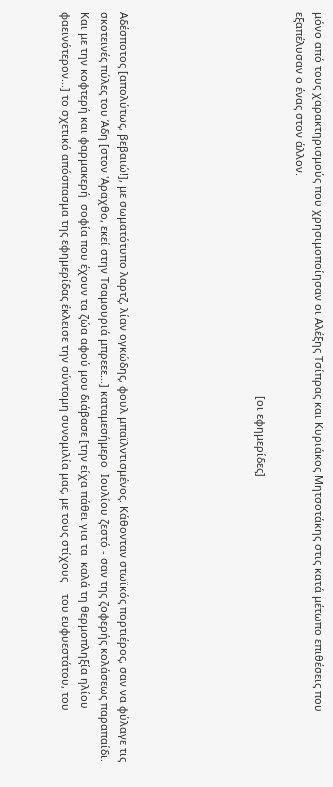μόνο από τους χαρακτηρισμούς που χρησιμοποίησαν οι Αλέξης Τσίπρας και Κυριάκος Μητσοτάκης στις κατά μέτωπο επιθέσεις που εξαπέλυσαν ο ένας στον άλλον.

                                                                                                                                [οι εφημερίδες]






Αδέσποτος [απολύτως, βεβαιώ!], με σωματότυπο λαρτζ, λίαν ογκώδης, φουλ μπαϊλντισμένος. Κάθονταν στωϊκός πορτιέρος, σαν να φύλαγε τις σκοτεινές πύλες του Άδη [στον 'Αραχθο, εκεί στην Τσαμουριά μπρεεε...] καταμεσήμερο  Ιουλίου ζεστό - σαν της ζοφερής κολάσεως παραπαίδι. Και με την κοφτερή και φαρμακερή  σοφία που έχουν τα ζώα αφού μου διάβασε [την είχα πάθει για τα  καλά τη θερμοπληξία ηλίου φαεινότερον...] το σχετικό απόσπασμα της εφημερίδας έκλεισε την σύντομη συνομιλία μας, με τους στίχους    του ευφυεστάτου, του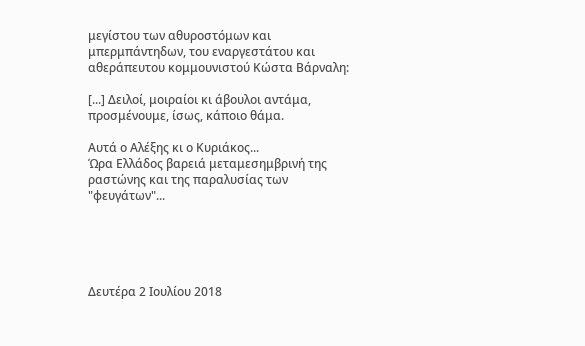μεγίστου των αθυροστόμων και μπερμπάντηδων, του εναργεστάτου και αθεράπευτου κομμουνιστού Κώστα Βάρναλη:

[...] Δειλοί, μοιραίοι κι άβουλοι αντάμα, προσμένουμε, ίσως, κάποιο θάμα.

Αυτά ο Αλέξης κι ο Κυριάκος...
Ώρα Ελλάδος βαρειά μεταμεσημβρινή της ραστώνης και της παραλυσίας των "φευγάτων"...





Δευτέρα 2 Ιουλίου 2018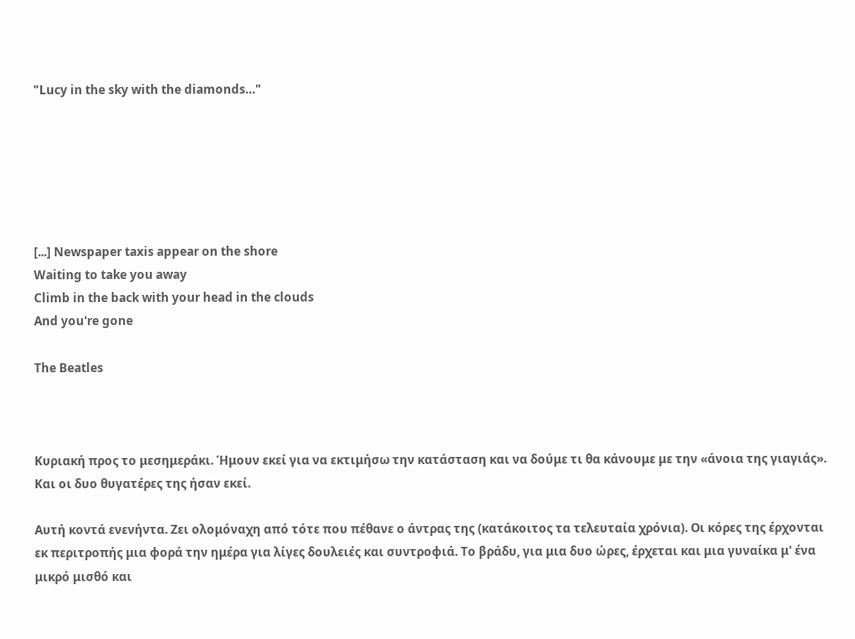"Lucy in the sky with the diamonds…"






[...] Newspaper taxis appear on the shore
Waiting to take you away
Climb in the back with your head in the clouds
And you're gone

The Beatles



Κυριακή προς το μεσημεράκι. Ήμουν εκεί για να εκτιμήσω την κατάσταση και να δούμε τι θα κάνουμε με την «άνοια της γιαγιάς». Και οι δυο θυγατέρες της ήσαν εκεί.

Αυτή κοντά ενενήντα. Ζει ολομόναχη από τότε που πέθανε ο άντρας της (κατάκοιτος τα τελευταία χρόνια). Οι κόρες της έρχονται εκ περιτροπής μια φορά την ημέρα για λίγες δουλειές και συντροφιά. Το βράδυ, για μια δυο ώρες, έρχεται και μια γυναίκα μ' ένα μικρό μισθό και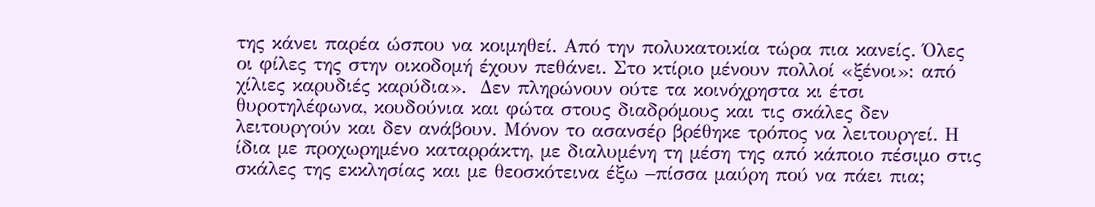της κάνει παρέα ώσπου να κοιμηθεί. Από την πολυκατοικία τώρα πια κανείς. Όλες οι φίλες της στην οικοδομή έχουν πεθάνει. Στο κτίριο μένουν πολλοί «ξένοι»: από χίλιες καρυδιές καρύδια».  Δεν πληρώνουν ούτε τα κοινόχρηστα κι έτσι θυροτηλέφωνα, κουδούνια και φώτα στους διαδρόμους και τις σκάλες δεν λειτουργούν και δεν ανάβουν. Μόνον το ασανσέρ βρέθηκε τρόπος να λειτουργεί. Η ίδια με προχωρημένο καταρράκτη, με διαλυμένη τη μέση της από κάποιο πέσιμο στις σκάλες της εκκλησίας και με θεοσκότεινα έξω –πίσσα μαύρη πού να πάει πια;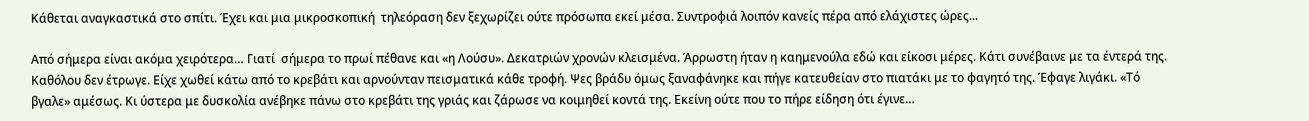Κάθεται αναγκαστικά στο σπίτι. Έχει και μια μικροσκοπική  τηλεόραση δεν ξεχωρίζει ούτε πρόσωπα εκεί μέσα. Συντροφιά λοιπόν κανείς πέρα από ελάχιστες ώρες...

Από σήμερα είναι ακόμα χειρότερα… Γιατί  σήμερα το πρωί πέθανε και «η Λούσυ». Δεκατριών χρονών κλεισμένα. Άρρωστη ήταν η καημενούλα εδώ και είκοσι μέρες. Κάτι συνέβαινε με τα έντερά της. Καθόλου δεν έτρωγε. Είχε χωθεί κάτω από το κρεβάτι και αρνούνταν πεισματικά κάθε τροφή. Ψες βράδυ όμως ξαναφάνηκε και πήγε κατευθείαν στο πιατάκι με το φαγητό της. Έφαγε λιγάκι. «Τό βγαλε» αμέσως. Κι ύστερα με δυσκολία ανέβηκε πάνω στο κρεβάτι της γριάς και ζάρωσε να κοιμηθεί κοντά της. Εκείνη ούτε που το πήρε είδηση ότι έγινε…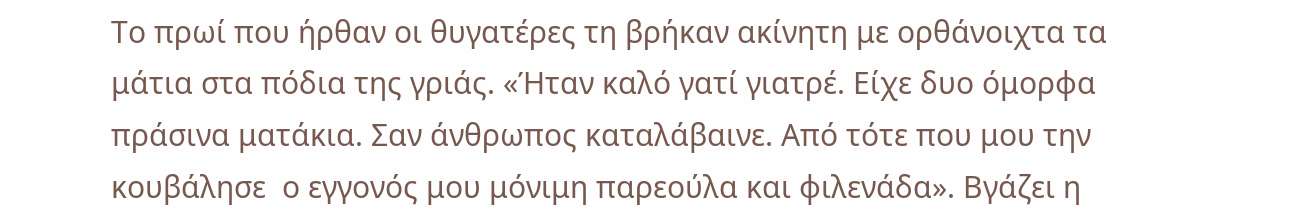Το πρωί που ήρθαν οι θυγατέρες τη βρήκαν ακίνητη με ορθάνοιχτα τα μάτια στα πόδια της γριάς. «Ήταν καλό γατί γιατρέ. Είχε δυο όμορφα πράσινα ματάκια. Σαν άνθρωπος καταλάβαινε. Από τότε που μου την κουβάλησε  ο εγγονός μου μόνιμη παρεούλα και φιλενάδα». Βγάζει η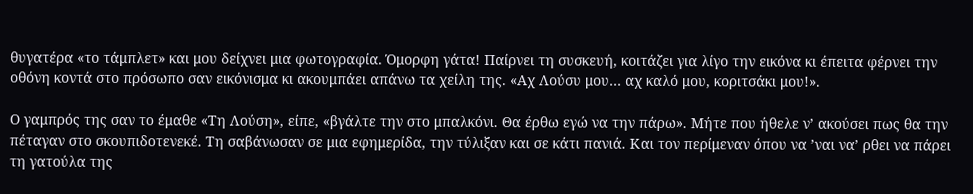θυγατέρα «το τάμπλετ» και μου δείχνει μια φωτογραφία. Όμορφη γάτα! Παίρνει τη συσκευή, κοιτάζει για λίγο την εικόνα κι έπειτα φέρνει την οθόνη κοντά στο πρόσωπο σαν εικόνισμα κι ακουμπάει απάνω τα χείλη της. «Αχ Λούσυ μου… αχ καλό μου, κοριτσάκι μου!».

Ο γαμπρός της σαν το έμαθε «Τη Λούση», είπε, «βγάλτε την στο μπαλκόνι. Θα έρθω εγώ να την πάρω». Μήτε που ήθελε ν’ ακούσει πως θα την πέταγαν στο σκουπιδοτενεκέ. Τη σαβάνωσαν σε μια εφημερίδα, την τύλιξαν και σε κάτι πανιά. Και τον περίμεναν όπου να ’ναι να’ ρθει να πάρει τη γατούλα της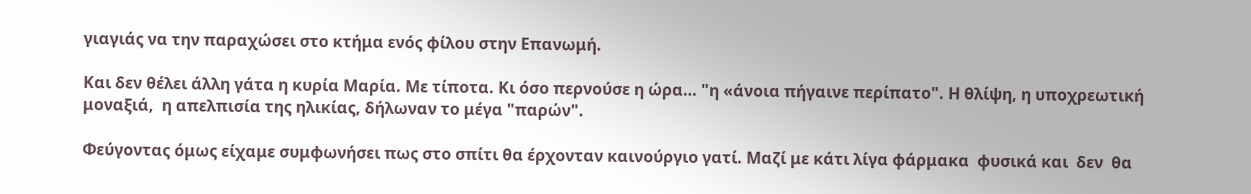γιαγιάς να την παραχώσει στο κτήμα ενός φίλου στην Επανωμή.

Και δεν θέλει άλλη γάτα η κυρία Μαρία. Με τίποτα. Κι όσο περνούσε η ώρα… "η «άνοια πήγαινε περίπατο". Η θλίψη, η υποχρεωτική μοναξιά,  η απελπισία της ηλικίας, δήλωναν το μέγα "παρών".

Φεύγοντας όμως είχαμε συμφωνήσει πως στο σπίτι θα έρχονταν καινούργιο γατί. Μαζί με κάτι λίγα φάρμακα  φυσικά και  δεν  θα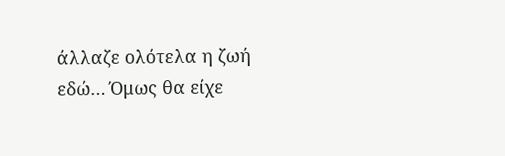άλλαζε ολότελα η ζωή εδώ… Όμως θα είχε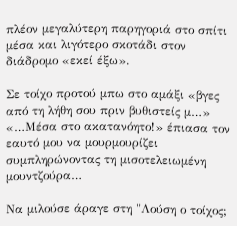πλέον μεγαλύτερη παρηγοριά στο σπίτι μέσα και λιγότερο σκοτάδι στον διάδρομο «εκεί έξω».

Σε τοίχο προτού μπω στο αμάξι «βγες από τη λήθη σου πριν βυθιστείς μ…» «…Μέσα στο ακατανόητο!» έπιασα τον εαυτό μου να μουρμουρίζει συμπληρώνοντας τη μισοτελειωμένη μουντζούρα…

Να μιλούσε άραγε στη "Λούση ο τοίχος;